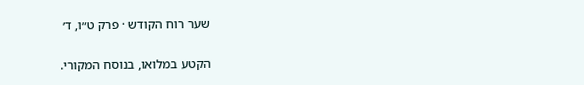שער רוח הקודש · פרק ט״ו, ד׳

הקטע במלואו, בנוסח המקורי.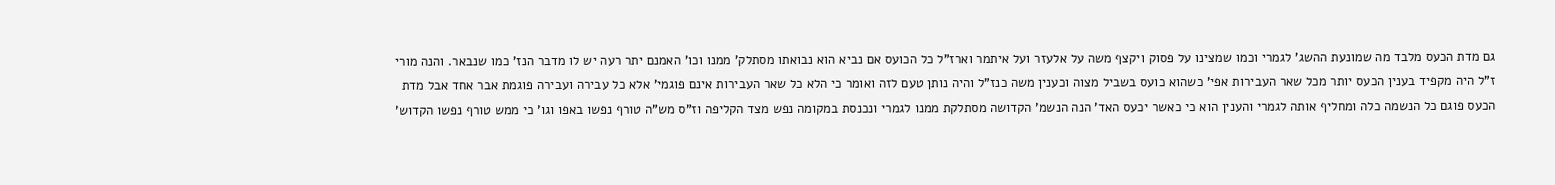גם מדת הכעס מלבד מה שמונעת ההשג' לגמרי וכמו שמצינו על פסוק ויקצף משה על אלעזר ועל איתמר וארז"ל כל הכועס אם נביא הוא נבואתו מסתלק' ממנו וכו' האמנם יתר רעה יש לו מדבר הנז' כמו שנבאר. והנה מורי ז"ל היה מקפיד בענין הכעס יותר מכל שאר העבירות אפי' כשהוא כועס בשביל מצוה וכענין משה כנז"ל והיה נותן טעם לזה ואומר כי הלא כל שאר העבירות אינם פוגמי' אלא כל עבירה ועבירה פוגמת אבר אחד אבל מדת הכעס פוגם כל הנשמה כלה ומחליף אותה לגמרי והענין הוא כי כאשר יכעס האד' הנה הנשמ' הקדושה מסתלקת ממנו לגמרי ונכנסת במקומה נפש מצד הקליפה וז"ס מש"ה טורף נפשו באפו וגו' כי ממש טורף נפשו הקדוש'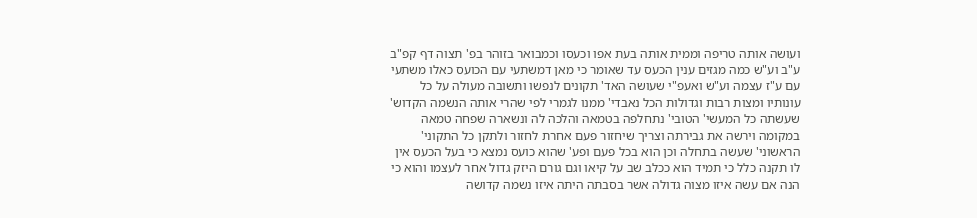ועושה אותה טריפה וממית אותה בעת אפו וכעסו וכמבואר בזוהר בפ' תצוה דף קפ"ב ע"ב וע"ש כמה מגזים ענין הכעס עד שאומר כי מאן דמשתעי עם הכועס כאלו משתעי עם ע"ז עצמה וע"ש ואעפ"י שעושה האד' תקונים לנפשו ותשובה מעולה על כל עונותיו ומצות רבות וגדולות הכל נאבדי' ממנו לגמרי לפי שהרי אותה הנשמה הקדוש' שעשתה כל המעשי' הטובי' נתחלפה בטמאה והלכה לה ונשארה שפחה טמאה במקומה וירשה את גבירתה וצריך שיחזור פעם אחרת לחזור ולתקן כל התקוני' הראשוני' שעשה בתחלה וכן הוא בכל פעם ופע' שהוא כועס נמצא כי בעל הכעס אין לו תקנה כלל כי תמיד הוא ככלב שב על קיאו וגם גורם היזק גדול אחר לעצמו והוא כי הנה אם עשה איזו מצוה גדולה אשר בסבתה היתה איזו נשמה קדושה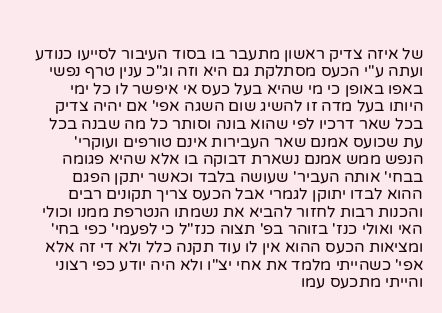של איזה צדיק ראשון מתעבר בו בסוד העיבור לסייעו כנודע ועתה ע"י הכעס מסתלקת גם היא וזה וג"כ ענין טרף נפשי באפו באופן כי מי שהיא בעל כעס אי איפשר לו כל ימי היותו בעל מדה זו להשיג שום השגה אפי' אם יהיה צדיק בכל שאר דרכיו לפי שהוא בונה וסותר כל מה שבנה בכל עת שכועס אמנם שאר העבירות אינם טורפים ועוקרי' הנפש ממש אמנם נשארת דבוקה בו אלא שהיא פגומה בבחי' אותה העביר' שעושה בלבד וכאשר יתקן הפגם ההוא לבדו יתוקן לגמרי אבל הכעס צריך תקונים רבים והכנות רבות לחזור להביא את נשמתו הנטרפת ממנו וכולי האי ואולי כנז' בזוהר בפ' תצוה כנז"ל כי לפעמי' כפי בחי' ומציאות הכעס ההוא אין לו עוד תקנה כלל ולא די זה אלא אפי' כשהייתי מלמד את אחי יצ"ו ולא היה יודע כפי רצוני והייתי מתכעס עמו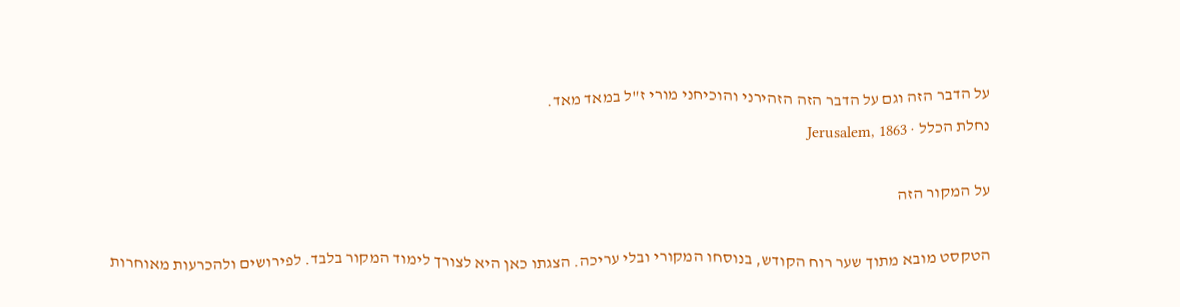על הדבר הזה וגם על הדבר הזה הזהירני והוכיחני מורי ז"ל במאד מאד.
נחלת הכלל · Jerusalem, 1863

על המקור הזה

הטקסט מובא מתוך שער רוח הקודש, בנוסחו המקורי ובלי עריכה. הצגתו כאן היא לצורך לימוד המקור בלבד. לפירושים ולהכרעות מאוחרות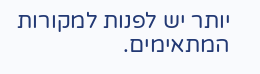יותר יש לפנות למקורות המתאימים.